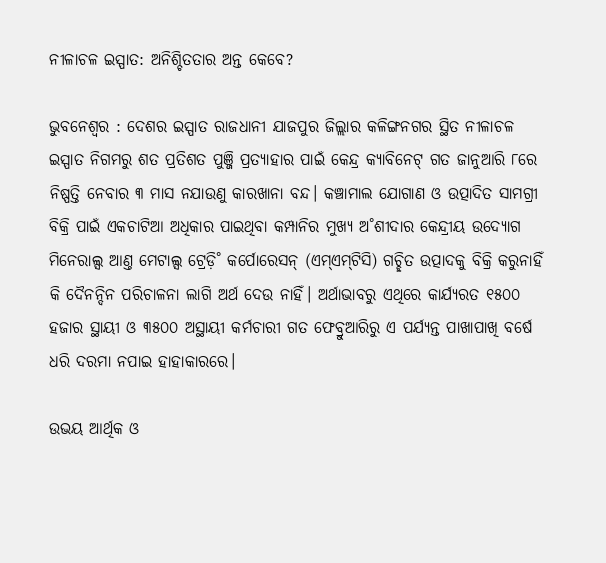ନୀଳାଚଳ ଇସ୍ପାତ: ଅନିଶ୍ଚିତତାର ଅନ୍ତ କେବେ?

ଭୁବନେଶ୍ବର : ଦେଶର ଇସ୍ପାତ ରାଜଧାନୀ ଯାଜପୁର ଜିଲ୍ଲାର କଳିଙ୍ଗନଗର ସ୍ଥିତ ନୀଳାଚଳ ଇସ୍ପାତ ନିଗମରୁ ଶତ ପ୍ରତିଶତ ପୁଞ୍ଜି ପ୍ରତ୍ୟାହାର ପାଇଁ କେନ୍ଦ୍ର କ୍ୟାବିନେଟ୍‌ ଗତ ଜାନୁଆରି ୮ରେ ନିଷ୍ପତ୍ତି ନେବାର ୩ ମାସ ନଯାଉଣୁ କାରଖାନା ବନ୍ଦ। କଞ୍ଚାମାଲ ଯୋଗାଣ ଓ ଉତ୍ପାଦିତ ସାମଗ୍ରୀ ବିକ୍ରି ପାଇଁ ଏକଚାଟିଆ ଅଧିକାର ପାଇଥିବା କମ୍ପାନିର ମୁଖ୍ୟ ଅ˚ଶୀଦାର କେନ୍ଦ୍ରୀୟ ଉଦ୍ୟୋଗ ମିନେରାଲ୍ସ ଆଣ୍ତ ମେଟାଲ୍ସ ଟ୍ରେଡ଼ି˚ କର୍ପୋରେସନ୍‌ (ଏମ୍‌ଏମ୍‌ଟିସି) ଗଚ୍ଛିତ ଉତ୍ପାଦକୁ ବିକ୍ରି କରୁନାହିଁ କି ଦୈନନ୍ଦିନ ପରିଚାଳନା ଲାଗି ଅର୍ଥ ଦେଉ ନାହିଁ। ଅର୍ଥାଭାବରୁ ଏଥିରେ କାର୍ଯ୍ୟରତ ୧୫୦୦ ହଜାର ସ୍ଥାୟୀ ଓ ୩୫୦୦ ଅସ୍ଥାୟୀ କର୍ମଚାରୀ ଗତ ଫେବ୍ରୁଆରିରୁ ଏ ପର୍ଯ୍ୟନ୍ତ ପାଖାପାଖି ବର୍ଷେ ଧରି ଦରମା ନପାଇ ହାହାକାରରେ।

ଉଭୟ ଆର୍ଥିକ ଓ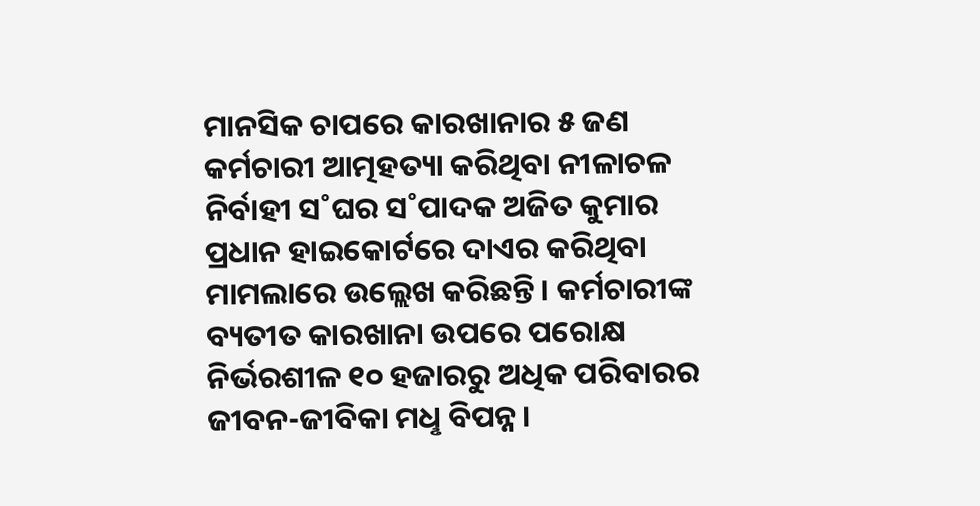ମାନସିକ ଚାପରେ କାରଖାନାର ୫ ଜଣ କର୍ମଚାରୀ ଆତ୍ମହତ୍ୟା କରିଥିବା ନୀଳାଚଳ ନିର୍ବାହୀ ସ˚ଘର ସ˚ପାଦକ ଅଜିତ କୁମାର ପ୍ରଧାନ ହାଇକୋର୍ଟରେ ଦାଏର କରିଥିବା ମାମଲାରେ ଉଲ୍ଲେଖ କରିଛନ୍ତି। କର୍ମଚାରୀଙ୍କ ବ୍ୟତୀତ କାରଖାନା ଉପରେ ପରୋକ୍ଷ ନିର୍ଭରଶୀଳ ୧୦ ହଜାରରୁ ଅଧିକ ପରିବାରର ଜୀବନ-ଜୀବିକା ମଧୢ ବିପନ୍ନ।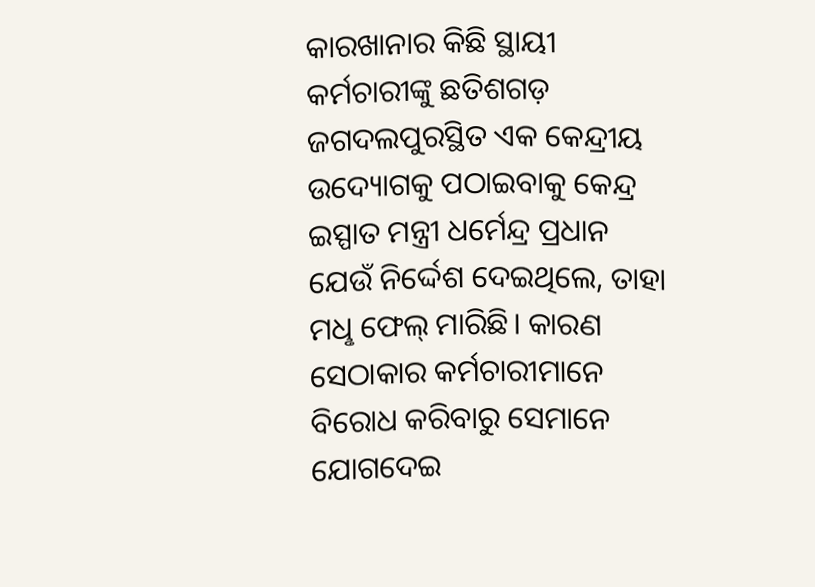କାରଖାନାର କିଛି ସ୍ଥାୟୀ କର୍ମଚାରୀଙ୍କୁ ଛତିଶଗଡ଼ ଜଗଦଲପୁରସ୍ଥିତ ଏକ କେନ୍ଦ୍ରୀୟ ଉଦ୍ୟୋଗକୁ ପଠାଇବାକୁ କେନ୍ଦ୍ର ଇସ୍ପାତ ମନ୍ତ୍ରୀ ଧର୍ମେନ୍ଦ୍ର ପ୍ରଧାନ ଯେଉଁ ନିର୍ଦ୍ଦେଶ ଦେଇଥିଲେ, ତାହା ମଧୢ ଫେଲ୍‌ ମାରିଛି। କାରଣ ସେଠାକାର କର୍ମଚାରୀମାନେ ବିରୋଧ କରିବାରୁ ସେମାନେ ଯୋଗଦେଇ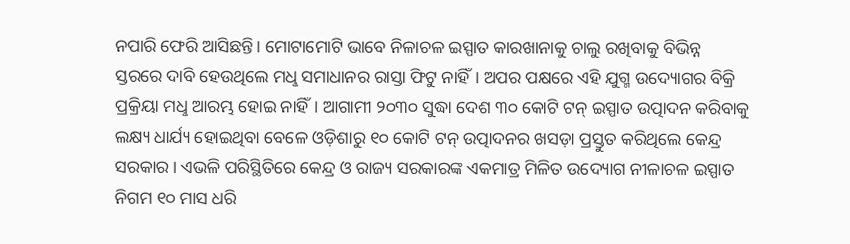ନପାରି ଫେରି ଆସିଛନ୍ତି। ମୋଟାମୋଟି ଭାବେ ନିଳାଚଳ ଇସ୍ପାତ କାରଖାନାକୁ ଚାଲୁ ରଖିବାକୁ ବିଭିନ୍ନ ସ୍ତରରେ ଦାବି ହେଉଥିଲେ ମଧୢ ସମାଧାନର ରାସ୍ତା ଫିଟୁ ନାହିଁ। ଅପର ପକ୍ଷରେ ଏହି ଯୁଗ୍ମ ଉଦ୍ୟୋଗର ବିକ୍ରି ପ୍ରକ୍ରିୟା ମଧୢ ଆରମ୍ଭ ହୋଇ ନାହିଁ। ଆଗାମୀ ୨୦୩୦ ସୁଦ୍ଧା ଦେଶ ୩୦ କୋଟି ଟନ୍‌ ଇସ୍ପାତ ଉତ୍ପାଦନ କରିବାକୁ ଲକ୍ଷ୍ୟ ଧାର୍ଯ୍ୟ ହୋଇଥିବା ବେଳେ ଓଡ଼ିଶାରୁ ୧୦ କୋଟି ଟନ୍‌ ଉତ୍ପାଦନର ଖସଡ଼ା ପ୍ରସ୍ତୁତ କରିଥିଲେ କେନ୍ଦ୍ର ସରକାର। ଏଭଳି ପରିସ୍ଥିତିରେ କେନ୍ଦ୍ର ଓ ରାଜ୍ୟ ସରକାରଙ୍କ ଏକମାତ୍ର ମିଳିତ ଉଦ୍ୟୋଗ ନୀଳାଚଳ ଇସ୍ପାତ ନିଗମ ୧୦ ମାସ ଧରି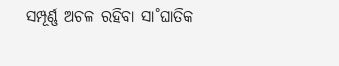ସମ୍ପୂର୍ଣ୍ଣ ଅଚଳ ରହିବା ସା˚ଘାତିକ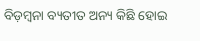ବିଡ଼ମ୍ବନା ବ୍ୟତୀତ ଅନ୍ୟ କିଛି ହୋଇ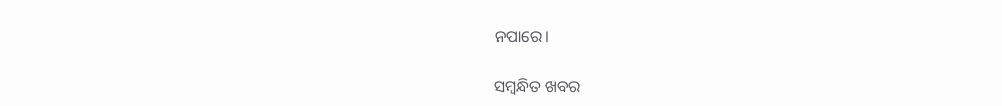ନପାରେ।

ସମ୍ବନ୍ଧିତ ଖବର